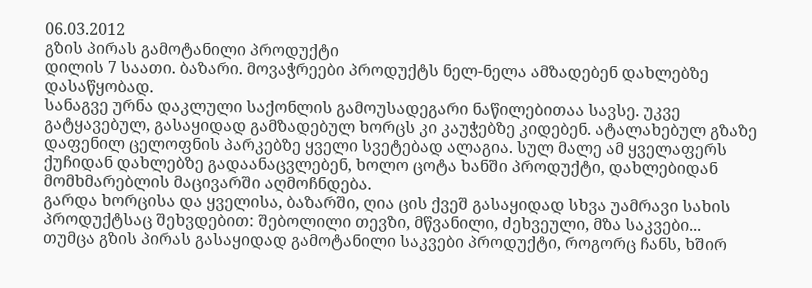06.03.2012
გზის პირას გამოტანილი პროდუქტი
დილის 7 საათი. ბაზარი. მოვაჭრეები პროდუქტს ნელ-ნელა ამზადებენ დახლებზე დასაწყობად.
სანაგვე ურნა დაკლული საქონლის გამოუსადეგარი ნაწილებითაა სავსე. უკვე გატყავებულ, გასაყიდად გამზადებულ ხორცს კი კაუჭებზე კიდებენ. ატალახებულ გზაზე დაფენილ ცელოფნის პარკებზე ყველი სვეტებად ალაგია. სულ მალე ამ ყველაფერს ქუჩიდან დახლებზე გადაანაცვლებენ, ხოლო ცოტა ხანში პროდუქტი, დახლებიდან მომხმარებლის მაცივარში აღმოჩნდება.
გარდა ხორცისა და ყველისა, ბაზარში, ღია ცის ქვეშ გასაყიდად სხვა უამრავი სახის პროდუქტსაც შეხვდებით: შებოლილი თევზი, მწვანილი, ძეხვეული, მზა საკვები...
თუმცა გზის პირას გასაყიდად გამოტანილი საკვები პროდუქტი, როგორც ჩანს, ხშირ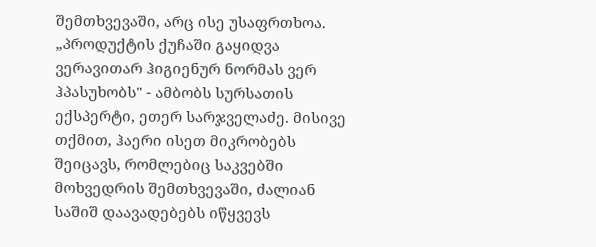შემთხვევაში, არც ისე უსაფრთხოა. „პროდუქტის ქუჩაში გაყიდვა ვერავითარ ჰიგიენურ ნორმას ვერ ჰპასუხობს" - ამბობს სურსათის ექსპერტი, ეთერ სარჯველაძე. მისივე თქმით, ჰაერი ისეთ მიკრობებს შეიცავს, რომლებიც საკვებში მოხვედრის შემთხვევაში, ძალიან საშიშ დაავადებებს იწყვევს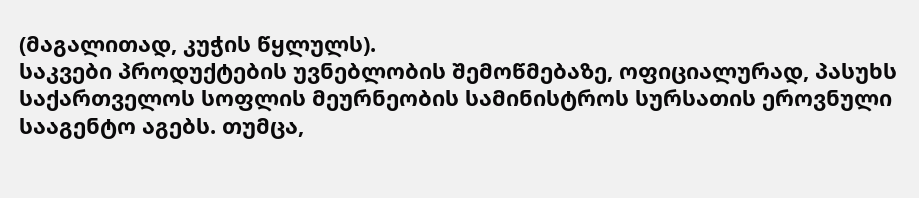(მაგალითად, კუჭის წყლულს).
საკვები პროდუქტების უვნებლობის შემოწმებაზე, ოფიციალურად, პასუხს საქართველოს სოფლის მეურნეობის სამინისტროს სურსათის ეროვნული სააგენტო აგებს. თუმცა,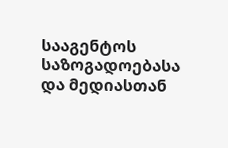სააგენტოს საზოგადოებასა და მედიასთან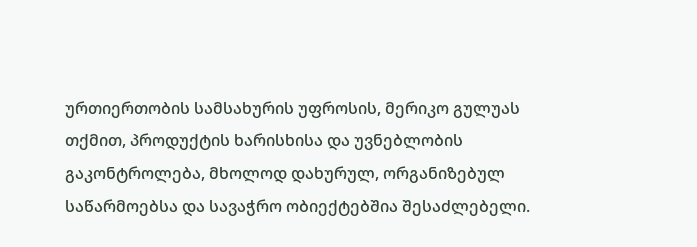ურთიერთობის სამსახურის უფროსის, მერიკო გულუას თქმით, პროდუქტის ხარისხისა და უვნებლობის გაკონტროლება, მხოლოდ დახურულ, ორგანიზებულ საწარმოებსა და სავაჭრო ობიექტებშია შესაძლებელი.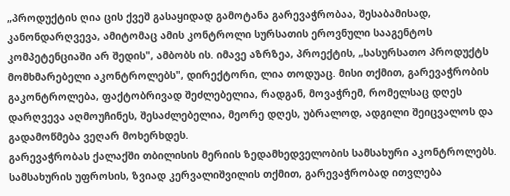„პროდუქტის ღია ცის ქვეშ გასაყიდად გამოტანა გარევაჭრობაა, შესაბამისად, კანონდარღვევა, ამიტომაც ამის კონტროლი სურსათის ეროვნული სააგენტოს კომპეტენციაში არ შედის", ამბობს ის. იმავე აზრზეა, პროექტის, „სასურსათო პროდუქტს მომხმარებელი აკონტროლებს", დირექტორი, ლია თოდუაც. მისი თქმით, გარევაჭრობის გაკონტროლება, ფაქტობრივად შეძლებელია, რადგან, მოვაჭრემ, რომელსაც დღეს დარღვევა აღმოუჩინეს, შესაძლებელია, მეორე დღეს, უბრალოდ, ადგილი შეიცვალოს და გადამოწმება ვეღარ მოხერხდეს.
გარევაჭრობას ქალაქში თბილისის მერიის ზედამხედველობის სამსახური აკონტროლებს. სამსახურის უფროსის, ზვიად კერვალიშვილის თქმით, გარევაჭრობად ითვლება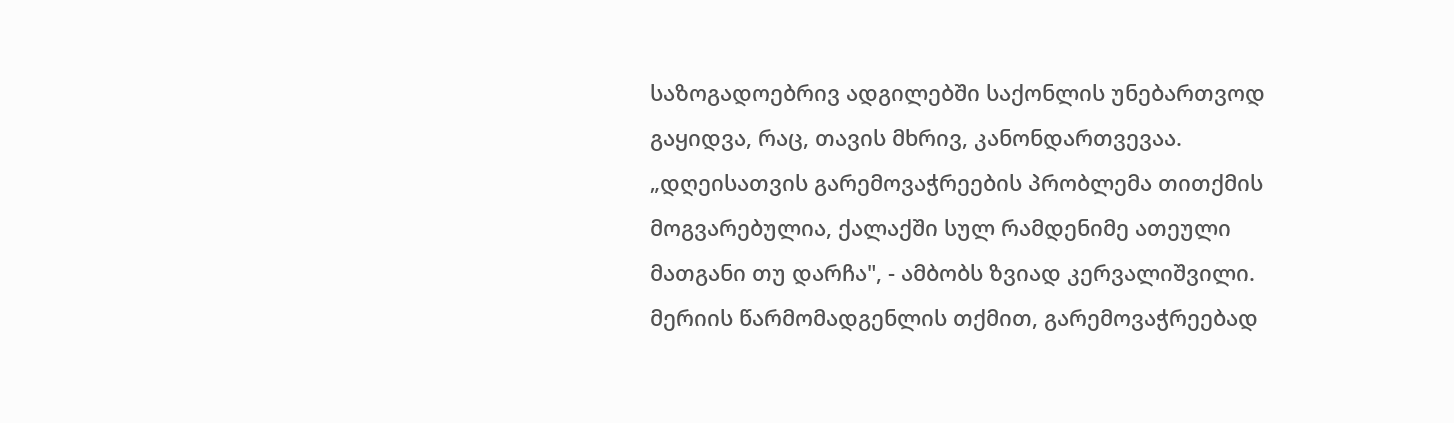საზოგადოებრივ ადგილებში საქონლის უნებართვოდ გაყიდვა, რაც, თავის მხრივ, კანონდართვევაა. „დღეისათვის გარემოვაჭრეების პრობლემა თითქმის მოგვარებულია, ქალაქში სულ რამდენიმე ათეული მათგანი თუ დარჩა", - ამბობს ზვიად კერვალიშვილი.
მერიის წარმომადგენლის თქმით, გარემოვაჭრეებად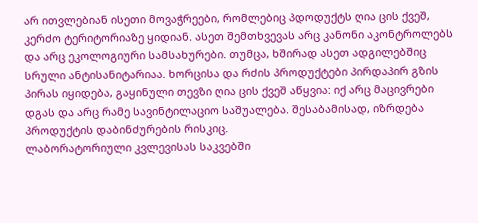არ ითვლებიან ისეთი მოვაჭრეები, რომლებიც პდოდუქტს ღია ცის ქვეშ, კერძო ტერიტორიაზე ყიდიან. ასეთ შემთხვევას არც კანონი აკონტროლებს და არც ეკოლოგიური სამსახურები. თუმცა, ხშირად ასეთ ადგილებშიც სრული ანტისანიტარიაა. ხორცისა და რძის პროდუქტები პირდაპირ გზის პირას იყიდება, გაყინული თევზი ღია ცის ქვეშ აწყვია: იქ არც მაცივრები დგას და არც რამე სავინტილაციო საშუალება. შესაბამისად, იზრდება პროდუქტის დაბინძურების რისკიც.
ლაბორატორიული კვლევისას საკვებში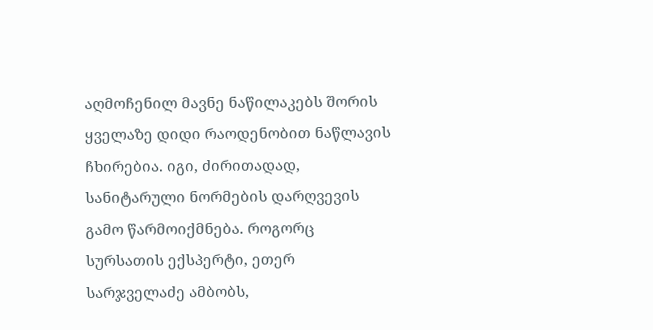აღმოჩენილ მავნე ნაწილაკებს შორის ყველაზე დიდი რაოდენობით ნაწლავის ჩხირებია. იგი, ძირითადად, სანიტარული ნორმების დარღვევის გამო წარმოიქმნება. როგორც სურსათის ექსპერტი, ეთერ სარჯველაძე ამბობს,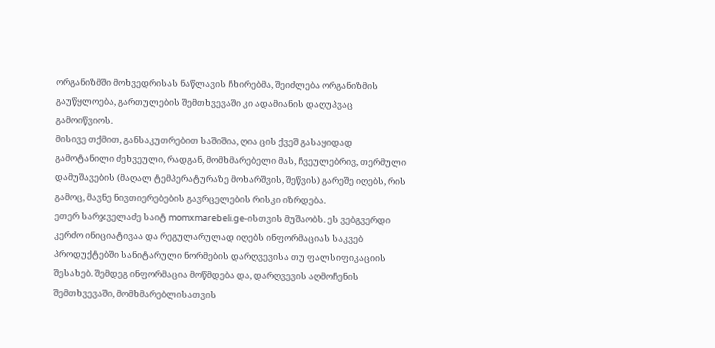ორგანიზმში მოხვედრისას ნაწლავის ჩხირებმა, შეიძლება ორგანიზმის გაუწყლოება, გართულების შემთხვევაში კი ადამიანის დაღუპვაც გამოიწვიოს.
მისივე თქმით, განსაკუთრებით საშიშია, ღია ცის ქვეშ გასაყიდად გამოტანილი ძეხვეული, რადგან, მომხმარებელი მას, ჩვეულებრივ, თერმული დამუშავების (მაღალ ტემპერატურაზე მოხარშვის, შეწვის) გარეშე იღებს, რის გამოც, მავნე ნივთიერებების გავრცელების რისკი იზრდება.
ეთერ სარჯველაძე საიტ momxmarebeli.ge-ისთვის მუშაობს. ეს ვებგვერდი კერძო ინიციატივაა და რეგულარულად იღებს ინფორმაციას საკვებ პროდუქტებში სანიტარული ნორმების დარღვევისა თუ ფალსიფიკაციის შესახებ. შემდეგ ინფორმაცია მოწმდება და, დარღვევის აღმოჩენის შემთხვევაში, მომხმარებლისათვის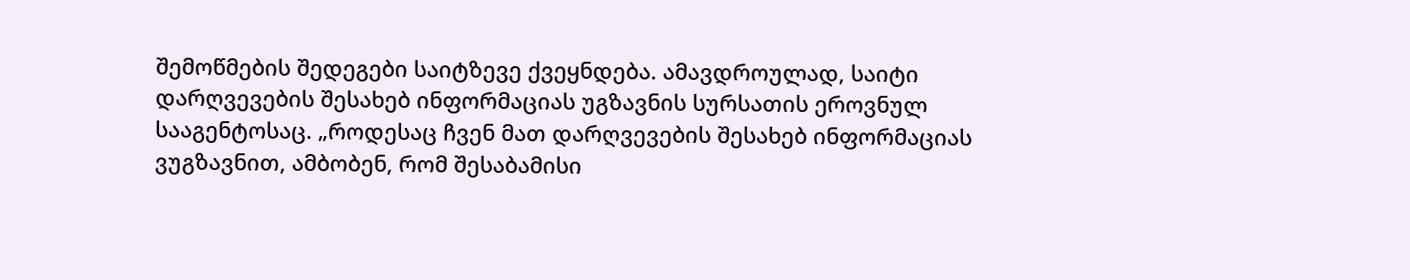შემოწმების შედეგები საიტზევე ქვეყნდება. ამავდროულად, საიტი დარღვევების შესახებ ინფორმაციას უგზავნის სურსათის ეროვნულ სააგენტოსაც. „როდესაც ჩვენ მათ დარღვევების შესახებ ინფორმაციას ვუგზავნით, ამბობენ, რომ შესაბამისი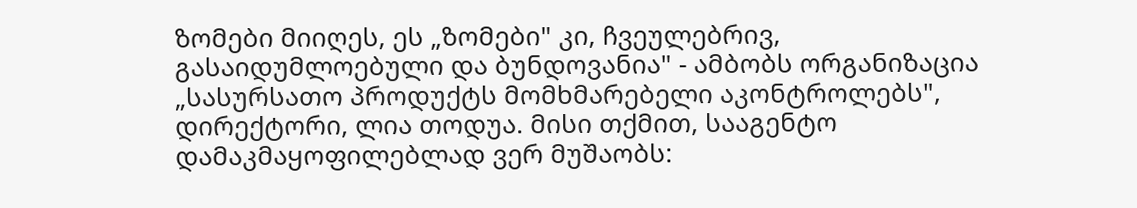ზომები მიიღეს, ეს „ზომები" კი, ჩვეულებრივ, გასაიდუმლოებული და ბუნდოვანია" - ამბობს ორგანიზაცია „სასურსათო პროდუქტს მომხმარებელი აკონტროლებს", დირექტორი, ლია თოდუა. მისი თქმით, სააგენტო დამაკმაყოფილებლად ვერ მუშაობს: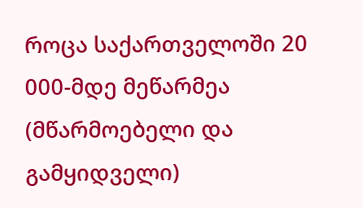როცა საქართველოში 20 000-მდე მეწარმეა (მწარმოებელი და გამყიდველი)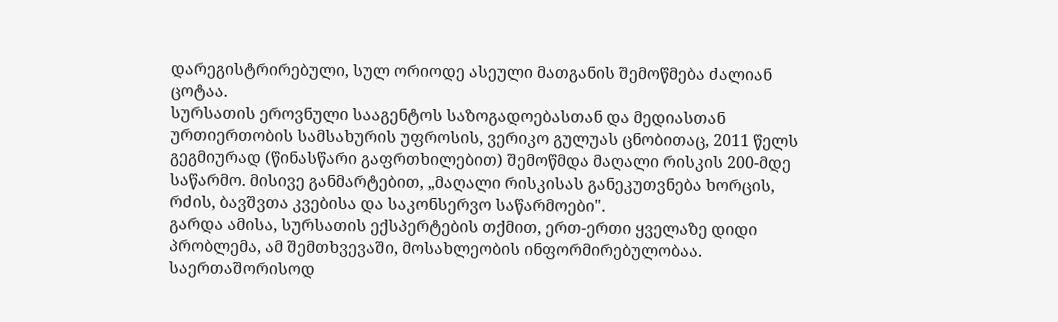დარეგისტრირებული, სულ ორიოდე ასეული მათგანის შემოწმება ძალიან ცოტაა.
სურსათის ეროვნული სააგენტოს საზოგადოებასთან და მედიასთან ურთიერთობის სამსახურის უფროსის, ვერიკო გულუას ცნობითაც, 2011 წელს გეგმიურად (წინასწარი გაფრთხილებით) შემოწმდა მაღალი რისკის 200-მდე საწარმო. მისივე განმარტებით, „მაღალი რისკისას განეკუთვნება ხორცის, რძის, ბავშვთა კვებისა და საკონსერვო საწარმოები".
გარდა ამისა, სურსათის ექსპერტების თქმით, ერთ-ერთი ყველაზე დიდი პრობლემა, ამ შემთხვევაში, მოსახლეობის ინფორმირებულობაა. საერთაშორისოდ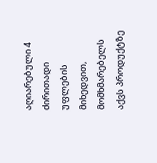აღიარებული 4 ძირითადი უფლების მიხედვით, მომხმარებელს აქვს პროდუქტზე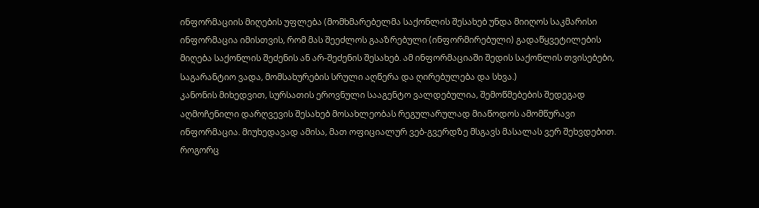ინფორმაციის მიღების უფლება (მომხმარებელმა საქონლის შესახებ უნდა მიიღოს საკმარისი ინფორმაცია იმისთვის, რომ მას შეეძლოს გააზრებული (ინფორმირებული) გადაწყვეტილების მიღება საქონლის შეძენის ან არ-შეძენის შესახებ. ამ ინფორმაციაში შედის საქონლის თვისებები, საგარანტიო ვადა, მომსახურების სრული აღწერა და ღირებულება და სხვა.)
კანონის მიხედვით, სურსათის ეროვნული სააგენტო ვალდებულია, შემოწმებების შედეგად აღმოჩენილი დარღვევის შესახებ მოსახლეობას რეგულარულად მიაწოდოს ამომწურავი ინფორმაცია. მიუხედავად ამისა, მათ ოფიციალურ ვებ-გვერდზე მსგავს მასალას ვერ შეხვდებით. როგორც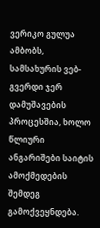ვერიკო გულუა ამბობს, სამსახურის ვებ-გვერდი ჯერ დამუშავების პროცესშია, ხოლო წლიური ანგარიშები საიტის ამოქმედების შემდეგ გამოქვეყნდება.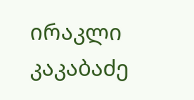ირაკლი კაკაბაძე